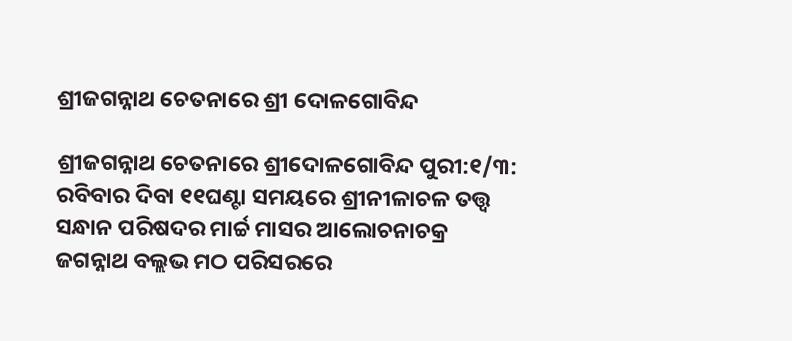ଶ୍ରୀଜଗନ୍ନାଥ ଚେତନାରେ ଶ୍ରୀ ଦୋଳଗୋବିନ୍ଦ

ଶ୍ରୀଜଗନ୍ନାଥ ଚେତନାରେ ଶ୍ରୀଦୋଳଗୋବିନ୍ଦ ପୁରୀ:୧/୩: ରବିବାର ଦିବା ୧୧ଘଣ୍ଟା ସମୟରେ ଶ୍ରୀନୀଳାଚଳ ତତ୍ତ୍ୱ ସନ୍ଧାନ ପରିଷଦର ମାର୍ଚ୍ଚ ମାସର ଆଲୋଚନାଚକ୍ର ଜଗନ୍ନାଥ ବଲ୍ଲଭ ମଠ ପରିସରରେ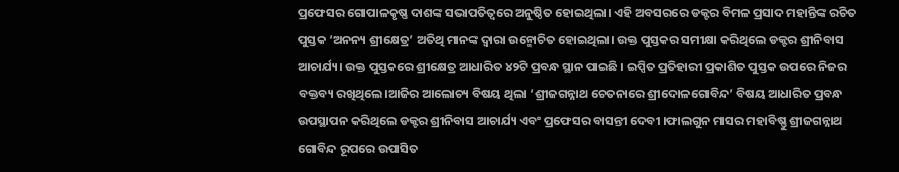ପ୍ରଫେସର ଗୋପାଳକୃଷ୍ଣ ଦାଶଙ୍କ ସଭାପତିତ୍ବରେ ଅନୁଷ୍ଠିତ ହୋଇଥିଲା। ଏହି ଅବସରରେ ଡକ୍ଟର ବିମଳ ପ୍ରସାଦ ମହାନ୍ତିଙ୍କ ରଚିତ ପୁସ୍ତକ ‘ଅନନ୍ୟ ଶ୍ରୀକ୍ଷେତ୍ର’ ଅତିଥି ମାନଙ୍କ ଦ୍ଵାରା ଉନ୍ମୋଚିତ ହୋଇଥିଲା। ଉକ୍ତ ପୁସ୍ତକର ସମୀକ୍ଷା କରିଥିଲେ ଡକ୍ଟର ଶ୍ରୀନିବାସ ଆଚାର୍ଯ୍ୟ। ଉକ୍ତ ପୁସ୍ତକରେ ଶ୍ରୀକ୍ଷେତ୍ର ଆଧାରିତ ୪୨ଟି ପ୍ରବନ୍ଧ ସ୍ଥାନ ପାଇଛି । ଇପ୍ସିତ ପ୍ରତିହାରୀ ପ୍ରକାଶିତ ପୁସ୍ତକ ଉପରେ ନିଜର ବକ୍ତବ୍ୟ ରଖିଥିଲେ।ଆଜିର ଆଲୋଚ୍ୟ ବିଷୟ ଥିଲା ‘ଶ୍ରୀଜଗନ୍ନାଥ ଚେତନାରେ ଶ୍ରୀଦୋଳଗୋବିନ୍ଦ’ ବିଷୟ ଆଧାରିତ ପ୍ରବନ୍ଧ ଉପସ୍ଥାପନ କରିଥିଲେ ଡକ୍ଟର ଶ୍ରୀନିବାସ ଆଚାର୍ଯ୍ୟ ଏବଂ ପ୍ରଫେସର ବାସନ୍ତୀ ଦେବୀ ।ଫାଲଗୁନ ମାସର ମହାବିଷ୍ଣୁ ଶ୍ରୀଜଗନ୍ନାଥ ଗୋବିନ୍ଦ ରୂପରେ ଉପାସିତ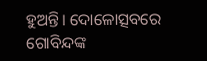ହୁଅନ୍ତି। ଦୋଳୋତ୍ସବରେ ଗୋବିନ୍ଦଙ୍କ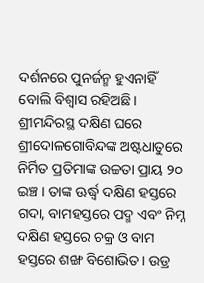ଦର୍ଶନରେ ପୁନର୍ଜନ୍ମ ହୁଏନାହିଁ ବୋଲି ବିଶ୍ଵାସ ରହିଅଛି। ଶ୍ରୀମନ୍ଦିରସ୍ଥ ଦକ୍ଷିଣ ଘରେ ଶ୍ରୀଦୋଳଗୋବିନ୍ଦଙ୍କ ଅଷ୍ଟଧାତୁରେ ନିର୍ମିତ ପ୍ରତିମାଙ୍କ ଉଚ୍ଚତା ପ୍ରାୟ ୨୦ ଇଞ୍ଚ । ତାଙ୍କ ଊର୍ଦ୍ଧ୍ବ ଦକ୍ଷିଣ ହସ୍ତରେ ଗଦା, ବାମହସ୍ତରେ ପଦ୍ମ ଏବଂ ନିମ୍ନ ଦକ୍ଷିଣ ହସ୍ତରେ ଚକ୍ର ଓ ବାମ ହସ୍ତରେ ଶଙ୍ଖ ବିଶୋଭିତ। ଉଡ୍ର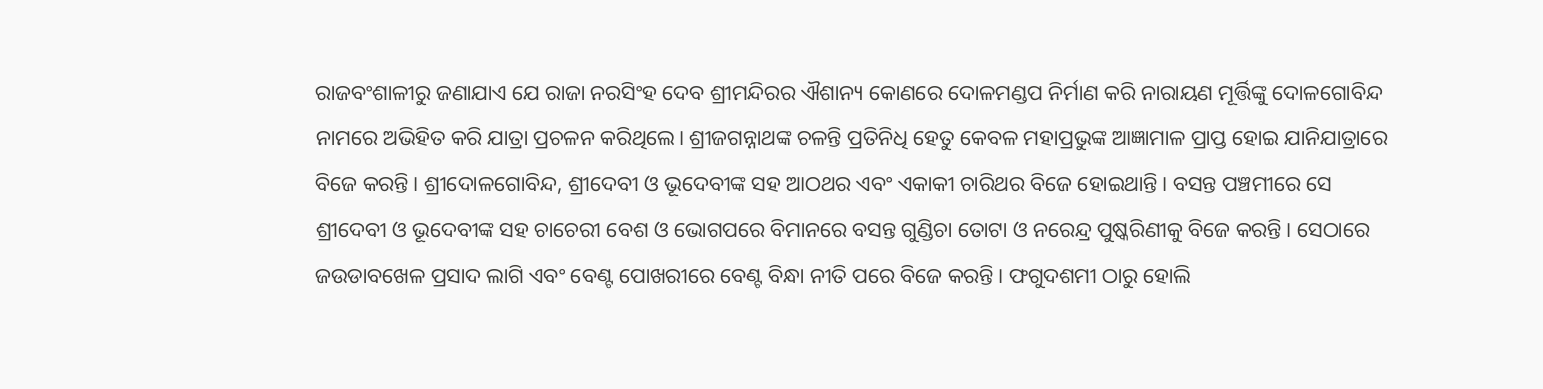ରାଜବଂଶାଳୀରୁ ଜଣାଯାଏ ଯେ ରାଜା ନରସିଂହ ଦେବ ଶ୍ରୀମନ୍ଦିରର ଐଶାନ୍ୟ କୋଣରେ ଦୋଳମଣ୍ଡପ ନିର୍ମାଣ କରି ନାରାୟଣ ମୂର୍ତ୍ତିଙ୍କୁ ଦୋଳଗୋବିନ୍ଦ ନାମରେ ଅଭିହିତ କରି ଯାତ୍ରା ପ୍ରଚଳନ କରିଥିଲେ। ଶ୍ରୀଜଗନ୍ନାଥଙ୍କ ଚଳନ୍ତି ପ୍ରତିନିଧି ହେତୁ କେବଳ ମହାପ୍ରଭୁଙ୍କ ଆଜ୍ଞାମାଳ ପ୍ରାପ୍ତ ହୋଇ ଯାନିଯାତ୍ରାରେ ବିଜେ କରନ୍ତି। ଶ୍ରୀଦୋଳଗୋବିନ୍ଦ, ଶ୍ରୀଦେବୀ ଓ ଭୂଦେବୀଙ୍କ ସହ ଆଠଥର ଏବଂ ଏକାକୀ ଚାରିଥର ବିଜେ ହୋଇଥାନ୍ତି। ବସନ୍ତ ପଞ୍ଚମୀରେ ସେ ଶ୍ରୀଦେବୀ ଓ ଭୂଦେବୀଙ୍କ ସହ ଚାଚେରୀ ବେଶ ଓ ଭୋଗପରେ ବିମାନରେ ବସନ୍ତ ଗୁଣ୍ଡିଚା ତୋଟା ଓ ନରେନ୍ଦ୍ର ପୁଷ୍କରିଣୀକୁ ବିଜେ କରନ୍ତି। ସେଠାରେ ଜଉଡାବଖେଳ ପ୍ରସାଦ ଲାଗି ଏବଂ ବେଣ୍ଟ ପୋଖରୀରେ ବେଣ୍ଟ ବିନ୍ଧା ନୀତି ପରେ ବିଜେ କରନ୍ତି। ଫଗୁଦଶମୀ ଠାରୁ ହୋଲି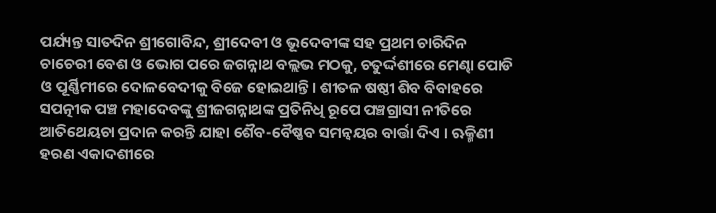ପର୍ଯ୍ୟନ୍ତ ସାତଦିନ ଶ୍ରୀଗୋବିନ୍ଦ, ଶ୍ରୀଦେବୀ ଓ ଭୂଦେବୀଙ୍କ ସହ ପ୍ରଥମ ଚାରିଦିନ ଚାଚେରୀ ବେଶ ଓ ଭୋଗ ପରେ ଜଗନ୍ନାଥ ବଲ୍ଲଭ ମଠକୁ, ଚତୁର୍ଦ୍ଦଶୀରେ ମେଣ୍ଢା ପୋଡି ଓ ପୂର୍ଣ୍ଣିମୀରେ ଦୋଳବେଦୀକୁ ବିଜେ ହୋଇଥାନ୍ତି। ଶୀତଳ ଷଷ୍ଠୀ ଶିବ ବିବାହରେ ସପତ୍ନୀକ ପଞ୍ଚ ମହାଦେବଙ୍କୁ ଶ୍ରୀଜଗନ୍ନାଥଙ୍କ ପ୍ରତିନିଧି ରୂପେ ପଞ୍ଚଗ୍ରାସୀ ନୀତିରେ ଆତିଥେୟଚା ପ୍ରଦାନ କରନ୍ତି ଯାହା ଶୈବ-ବୈଷ୍ଣବ ସମନ୍ୱୟର ବାର୍ତ୍ତା ଦିଏ । ଋକ୍ମିଣୀ ହରଣ ଏକାଦଶୀରେ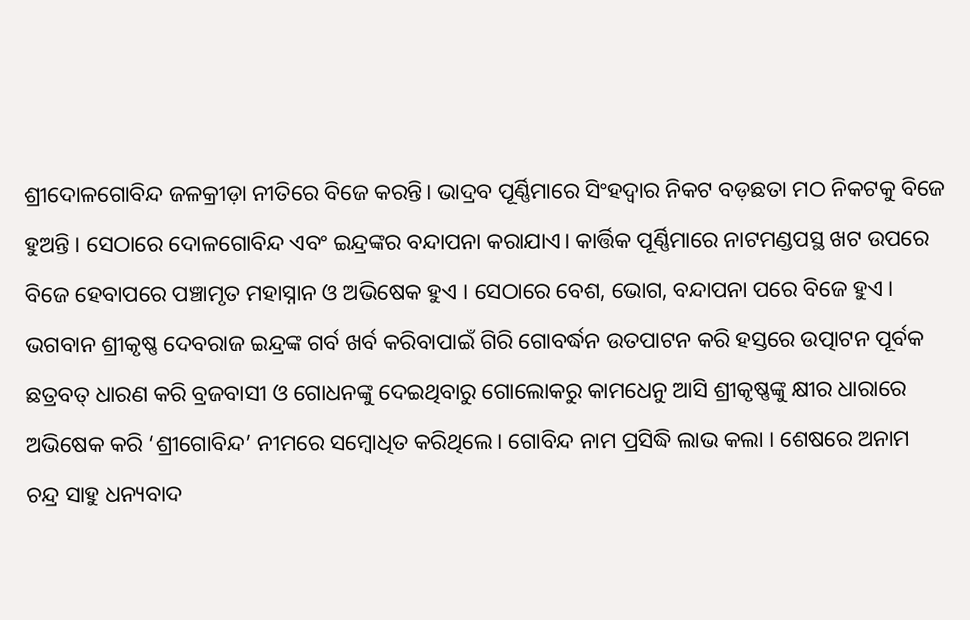ଶ୍ରୀଦୋଳଗୋବିନ୍ଦ ଜଳକ୍ରୀଡ଼ା ନୀତିରେ ବିଜେ କରନ୍ତି। ଭାଦ୍ରବ ପୂର୍ଣ୍ଣିମାରେ ସିଂହଦ୍ଵାର ନିକଟ ବଡ଼ଛତା ମଠ ନିକଟକୁ ବିଜେ ହୁଅନ୍ତି । ସେଠାରେ ଦୋଳଗୋବିନ୍ଦ ଏବଂ ଇନ୍ଦ୍ରଙ୍କର ବନ୍ଦାପନା କରାଯାଏ। କାର୍ତ୍ତିକ ପୂର୍ଣ୍ଣିମାରେ ନାଟମଣ୍ଡପସ୍ଥ ଖଟ ଉପରେ ବିଜେ ହେବାପରେ ପଞ୍ଚାମୃତ ମହାସ୍ନାନ ଓ ଅଭିଷେକ ହୁଏ । ସେଠାରେ ବେଶ, ଭୋଗ, ବନ୍ଦାପନା ପରେ ବିଜେ ହୁଏ । ଭଗବାନ ଶ୍ରୀକୃଷ୍ଣ ଦେବରାଜ ଇନ୍ଦ୍ରଙ୍କ ଗର୍ବ ଖର୍ବ କରିବାପାଇଁ ଗିରି ଗୋବର୍ଦ୍ଧନ ଉତପାଟନ କରି ହସ୍ତରେ ଉତ୍ପାଟନ ପୂର୍ବକ ଛତ୍ରବତ୍ ଧାରଣ କରି ବ୍ରଜବାସୀ ଓ ଗୋଧନଙ୍କୁ ଦେଇଥିବାରୁ ଗୋଲୋକରୁ କାମଧେନୁ ଆସି ଶ୍ରୀକୃଷ୍ଣଙ୍କୁ କ୍ଷୀର ଧାରାରେ ଅଭିଷେକ କରି ‘ଶ୍ରୀଗୋବିନ୍ଦ’ ନୀମରେ ସମ୍ବୋଧିତ କରିଥିଲେ। ଗୋବିନ୍ଦ ନାମ ପ୍ରସିଦ୍ଧି ଲାଭ କଲା । ଶେଷରେ ଅନାମ ଚନ୍ଦ୍ର ସାହୁ ଧନ୍ୟବାଦ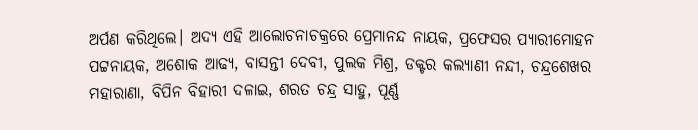ଅର୍ପଣ କରିଥିଲେ। ଅଦ୍ୟ ଏହି ଆଲୋଚନାଚକ୍ରରେ ପ୍ରେମାନନ୍ଦ ନାୟକ, ପ୍ରଫେସର ପ୍ୟାରୀମୋହନ ପଟ୍ଟନାୟକ, ଅଶୋକ ଆଢ୍ୟ, ବାସନ୍ତୀ ଦେବୀ, ପୁଲକ ମିଶ୍ର, ଡକ୍ଟର କଲ୍ୟାଣୀ ନନ୍ଦୀ, ଚନ୍ଦ୍ରଶେଖର ମହାରାଣା, ବିପିନ ବିହାରୀ ଦଳାଇ, ଶରତ ଚନ୍ଦ୍ର ସାହୁ, ପୂର୍ଣ୍ଣ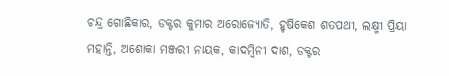ଚନ୍ଦ୍ର ଗୋଛିକାର, ଡକ୍ଟର କୁମାର ଅରୋଜ୍ୟୋତି, ହୃଷିକେଶ ଶତପଥୀ, ଲକ୍ଷ୍ମୀ ପ୍ରିୟା ମହାନ୍ତି, ଅଶୋକା ମଞ୍ଜରୀ ନାୟକ, କାଦମ୍ବିନୀ ଦାଶ, ଡକ୍ଟର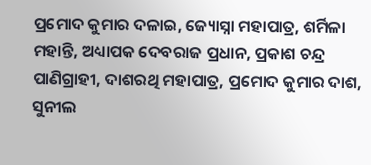ପ୍ରମୋଦ କୁମାର ଦଳାଇ, ଜ୍ୟୋସ୍ନା ମହାପାତ୍ର, ଶର୍ମିଳା ମହାନ୍ତି, ଅଧ୍ୟାପକ ଦେବରାଜ ପ୍ରଧାନ, ପ୍ରକାଶ ଚନ୍ଦ୍ର ପାଣିଗ୍ରାହୀ, ଦାଶରଥି ମହାପାତ୍ର, ପ୍ରମୋଦ କୁମାର ଦାଶ, ସୁନୀଲ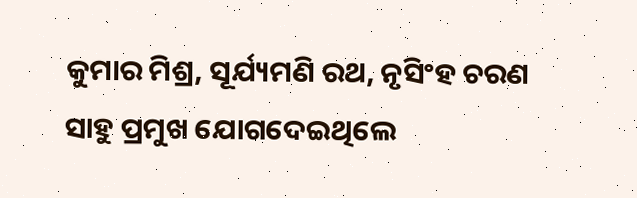କୁମାର ମିଶ୍ର, ସୂର୍ଯ୍ୟମଣି ରଥ, ନୃସିଂହ ଚରଣ ସାହୁ ପ୍ରମୁଖ ଯୋଗଦେଇଥିଲେ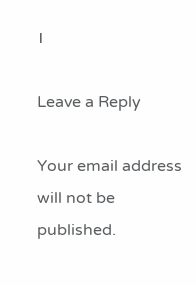।

Leave a Reply

Your email address will not be published.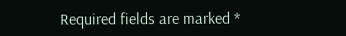Required fields are marked *